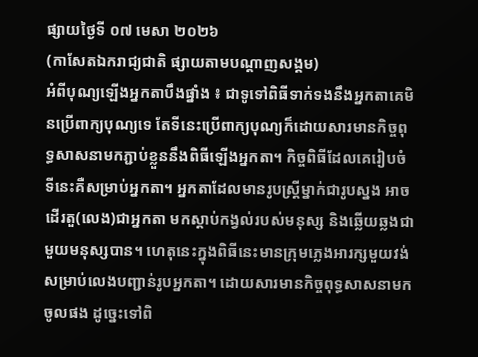ផ្សាយថ្ងៃទី ០៧ មេសា ២០២៦
(កាសែតឯករាជ្យជាតិ ផ្សាយតាមបណ្តាញសង្គម)
អំពីបុណ្យឡើងអ្នកតាបឹងផ្នាំង ៖ ជាទូទៅពិធីទាក់ទងនឹងអ្នកតាគេមិនប្រើពាក្យបុណ្យទេ តែទីនេះប្រើពាក្យបុណ្យក៏ដោយសារមានកិច្ចពុទ្ធសាសនាមកភ្ជាប់ខ្លួននឹងពិធីឡើងអ្នកតា។ កិច្ចពិធីដែលគេរៀបចំទីនេះគឺសម្រាប់អ្នកតា។ អ្នកតាដែលមានរូបស្ត្រីម្នាក់ជារូបស្នង អាចដើរតួ(លេង)ជាអ្នកតា មកស្តាប់កង្វល់របស់មនុស្ស និងឆ្លើយឆ្លងជាមួយមនុស្សបាន។ ហេតុនេះក្នុងពិធីនេះមានក្រុមភ្លេងអារក្សមួយវង់សម្រាប់លេងបញ្ជាន់រូបអ្នកតា។ ដោយសារមានកិច្ចពុទ្ធសាសនាមកចូលផង ដូច្នេះទៅពិ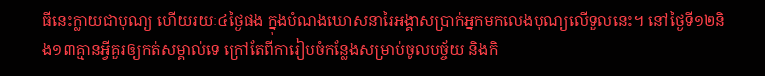ធីនេះក្លាយជាបុណ្យ ហើយរយៈ៤ថ្ងៃផង ក្នុងបំណងឃោសនារៃអង្គាសប្រាក់អ្នកមកលេងបុណ្យលើទួលនេះ។ នៅថ្ងៃទី១២និង១៣គ្មានអ្វីគួរឲ្យកត់សម្គាល់ទេ ក្រៅតែពីការៀបចំកន្លែងសម្រាប់ចូលបច្ច័យ និងកិ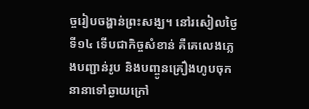ច្ចរៀបចង្ហាន់ព្រះសង្ឃ។ នៅរសៀលថ្ងៃទី១៤ ទើបជាកិច្ចសំខាន់ គឺគេលេងភ្លេងបញ្ជាន់រូប និងបញ្ចូនគ្រឿងហូបចុកនានាទៅឆ្ងាយក្រៅ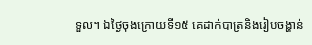ទួល។ ឯថ្ងៃចុងក្រោយទី១៥ គេដាក់បាត្រនិងរៀបចង្ហាន់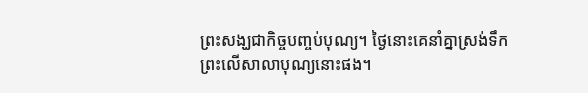ព្រះសង្ឃជាកិច្ចបញ្ចប់បុណ្យ។ ថ្ងៃនោះគេនាំគ្នាស្រង់ទឹកព្រះលើសាលាបុណ្យនោះផង។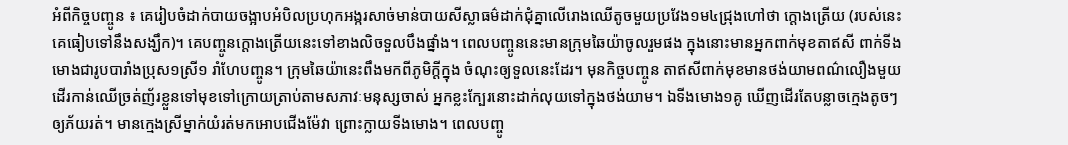អំពីកិច្ចបញ្ចូន ៖ គេរៀបចំដាក់បាយចង្អាបអំបិលប្រហុកអង្ករសាច់មាន់បាយសីស្លាធម៌ដាក់ជុំគ្នាលើរោងឈើតូចមួយប្រវែង១ម៤ជ្រុងហៅថា ក្តោងត្រើយ (របស់នេះគេធៀបទៅនឹងសង្ឃឹក)។ គេបញ្ចូនក្តោងត្រើយនេះទៅខាងលិចទួលបឹងផ្នាំង។ ពេលបញ្ចូននេះមានក្រុមឆៃយ៉ាចូលរួមផង ក្នុងនោះមានអ្នកពាក់មុខតាឥសី ពាក់ទីងមោងជារូបបារាំងប្រុស១ស្រី១ រាំហែបញ្ចូន។ ក្រុមឆៃយ៉ានេះពឹងមកពីភូមិក្តីក្នុង ចំណុះឲ្យទួលនេះដែរ។ មុនកិច្ចបញ្ចូន តាឥសីពាក់មុខមានថង់យាមពណ៌លឿងមួយ ដើរកាន់ឈើច្រត់ញ័រខ្លួនទៅមុខទៅក្រោយត្រាប់តាមសភាវៈមនុស្សចាស់ អ្នកខ្លះក្បែរនោះដាក់លុយទៅក្នុងថង់យាម។ ឯទីងមោង១គូ ឃើញដើរតែបន្លាចក្មេងតូចៗឲ្យភ័យរត់។ មានក្មេងស្រីម្នាក់យំរត់មកអោបជើងម៉ែវា ព្រោះក្លាយទីងមោង។ ពេលបញ្ចូ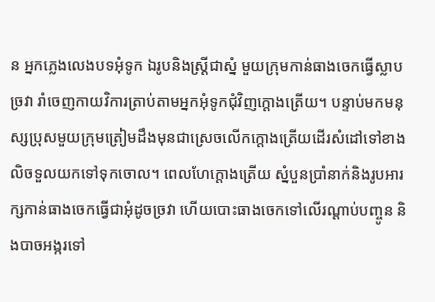ន អ្នកភ្លេងលេងបទអុំទូក ឯរូបនិងស្ត្រីជាស្នំ មួយក្រុមកាន់ធាងចេកធ្វើស្លាបច្រវា រាំចេញកាយវិការត្រាប់តាមអ្នកអុំទូកជុំវិញក្តោងត្រើយ។ បន្ទាប់មកមនុស្សប្រុសមួយក្រុមត្រៀមដឹងមុនជាស្រេចលើកក្តោងត្រើយដើរសំដៅទៅខាងលិចទួលយកទៅទុកចោល។ ពេលហែក្តោងត្រើយ ស្នំបួនប្រាំនាក់និងរូបអារក្សកាន់ធាងចេកធ្វើជាអុំដូចច្រវា ហើយបោះធាងចេកទៅលើរណ្តាប់បញ្ចូន និងបាចអង្ករទៅ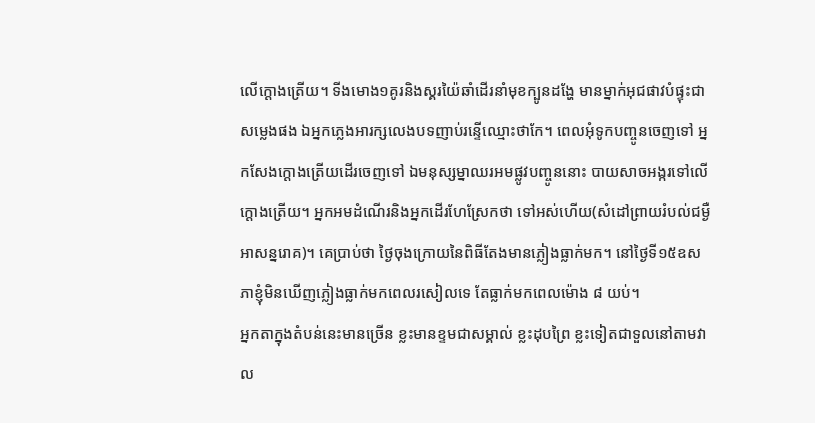លើក្តោងត្រើយ។ ទីងមោង១គូរនិងស្គរយ៉ៃឆាំដើរនាំមុខក្បូនដង្ហែ មានម្នាក់អុជផាវបំផ្ទុះជាសម្លេងផង ឯអ្នកភ្លេងអារក្សលេងបទញាប់រន្ទើឈ្មោះថាកែ។ ពេលអុំទូកបញ្ចូនចេញទៅ អ្នកសែងក្តោងត្រើយដើរចេញទៅ ឯមនុស្សម្នាឈរអមផ្លូវបញ្ចូននោះ បាយសាចអង្ករទៅលើក្តោងត្រើយ។ អ្នកអមដំណើរនិងអ្នកដើរហែស្រែកថា ទៅអស់ហើយ(សំដៅព្រាយរំបល់ជម្ងឺអាសន្នរោគ)។ គេប្រាប់ថា ថ្ងៃចុងក្រោយនៃពិធីតែងមានភ្លៀងធ្លាក់មក។ នៅថ្ងៃទី១៥ឧសភាខ្ញុំមិនឃើញភ្លៀងធ្លាក់មកពេលរសៀលទេ តែធ្លាក់មកពេលម៉ោង ៨ យប់។
អ្នកតាក្នុងតំបន់នេះមានច្រើន ខ្លះមានខ្ទមជាសម្គាល់ ខ្លះដុបព្រៃ ខ្លះទៀតជាទួលនៅតាមវាល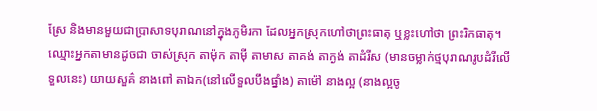ស្រែ និងមានមួយជាប្រាសាទបុរាណនៅក្នុងភូមិរកា ដែលអ្នកស្រុកហៅថាព្រះធាតុ ឬខ្លះហៅថា ព្រះរិកធាតុ។ ឈ្មោះអ្នកតាមានដូចជា ចាស់ស្រុក តាម៉ុក តាមុី តាមាស តាគង់ តាក្ងង់ តាដំរីស (មានចម្លាក់ថ្មបុរាណរូបដំរីលើទួលនេះ) យាយសួគ៌ នាងពៅ តាឯក(នៅលើទួលបឹងផ្នាំង) តាម៉ៅ នាងល្អ (នាងល្អចូ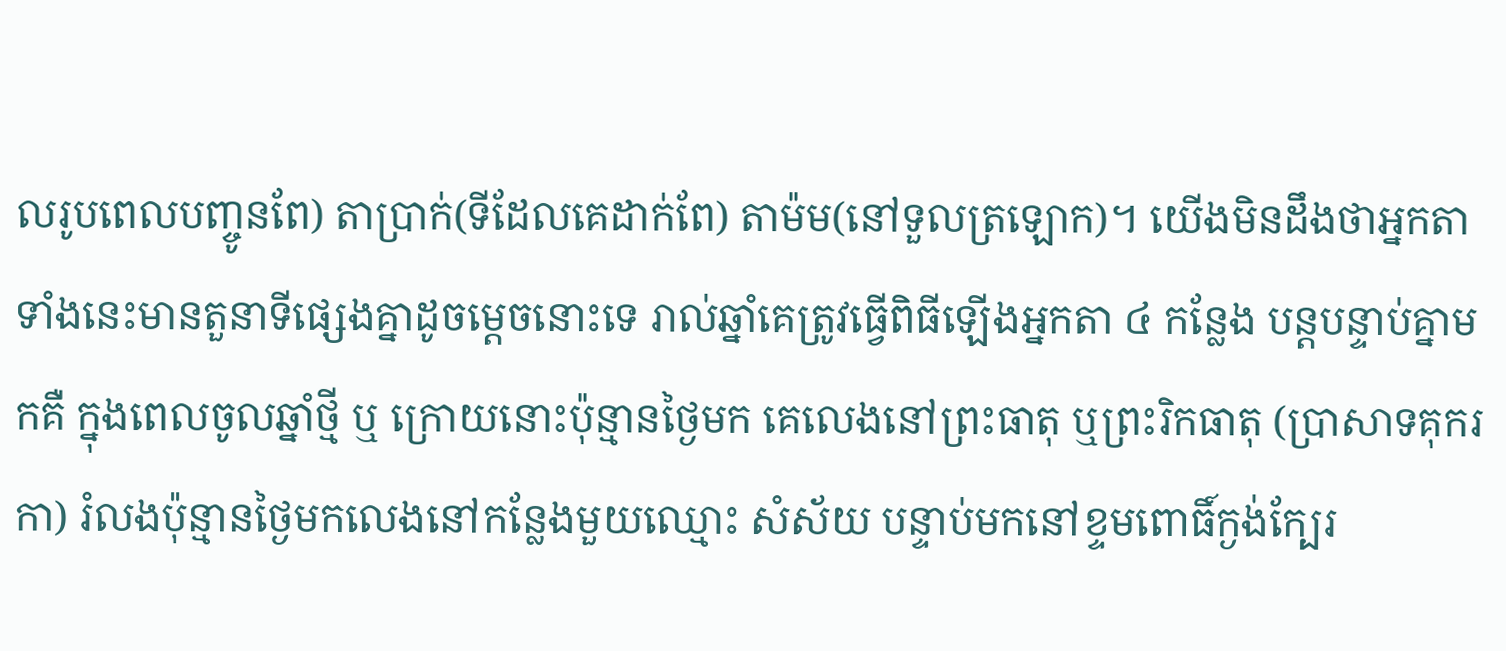លរូបពេលបញ្ចូនពែ) តាប្រាក់(ទីដែលគេដាក់ពែ) តាម៉ម(នៅទួលត្រឡោក)។ យើងមិនដឹងថាអ្នកតាទាំងនេះមានតួនាទីផ្សេងគ្នាដូចម្តេចនោះទេ រាល់ឆ្នាំគេត្រូវធ្វើពិធីឡើងអ្នកតា ៤ កន្លែង បន្តបន្ទាប់គ្នាមកគឺ ក្នុងពេលចូលឆ្នាំថ្មី ឬ ក្រោយនោះប៉ុន្មានថ្ងៃមក គេលេងនៅព្រះធាតុ ឬព្រះរិកធាតុ (ប្រាសាទគុករកា) រំលងប៉ុន្មានថ្ងៃមកលេងនៅកន្លែងមួយឈ្មោះ សំស័យ បន្ទាប់មកនៅខ្ទមពោធិ៍ក្ងង់ក្បែរ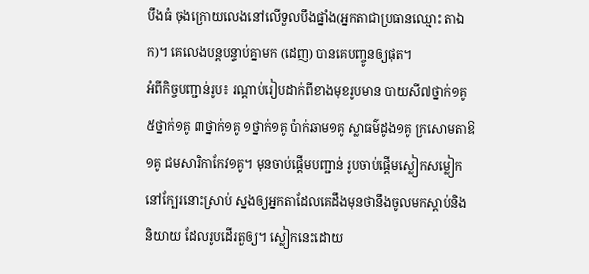បឹងធំ ចុងក្រោយលេងនៅលើទួលបឹងផ្នាំង(អ្នកតាជាប្រធានឈ្មោះ តាឯក)។ គេលេងបន្តបន្ទាប់គ្នាមក (ដេញ) បានគេបញ្ចូនឲ្យផុត។
អំពីកិច្ចបញ្ជាន់រូប៖ រណ្តាប់រៀបដាក់ពីខាងមុខរូបមាន បាយសី៧ថ្នាក់១គូ ៥ថ្នាក់១គូ ៣ថ្នាក់១គូ ១ថ្នាក់១គូ ប៉ាក់ឆាម១គូ ស្លាធម៌ដូង១គូ ក្រសោមតាឱ១គូ ជមសារិកាកែវ១គូ។ មុនចាប់ផ្តើមបញ្ជាន់ រូបចាប់ផ្តើមស្លៀកសម្លៀកនៅក្បែរនោះស្រាប់ ស្នងឲ្យអ្នកតាដែលគេដឹងមុនថានឹងចូលមកស្តាប់និងនិយាយ ដែលរូបដើរតួឲ្យ។ ស្លៀកនេះដោយ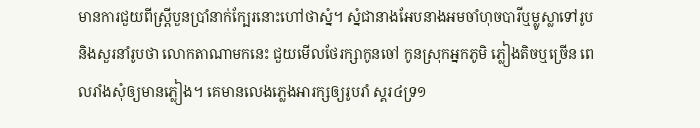មានការជួយពីស្ត្រីបួនប្រាំនាក់ក្បែរនោះហៅថាស្នំ។ ស្នំជានាងអែបនាងអមចាំហុចបារីឬម្លូស្លាទៅរូប និងសួរនាំរូបថា លោកតាណាមកនេះ ជួយមើលថែរក្សាកូនចៅ កូនស្រុកអ្នកភូមិ ភ្លៀងតិចឬច្រើន ពេលរាំងសុំឲ្យមានភ្លៀង។ គេមានលេងភ្លេងអារក្សឲ្យរូបរាំ ស្គរ៤ទ្រ១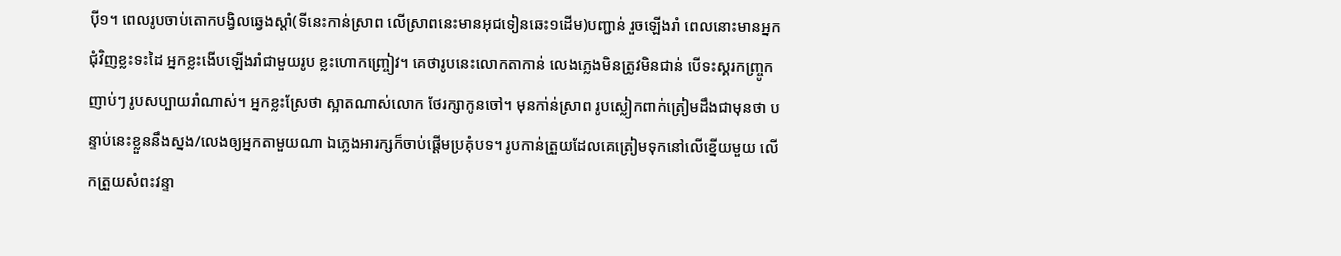បុី១។ ពេលរូបចាប់តោកបង្វិលឆ្វេងស្តាំ(ទីនេះកាន់ស្រាព លើស្រាពនេះមានអុជទៀនឆេះ១ដើម)បញ្ជាន់ រួចឡើងរាំ ពេលនោះមានអ្នកជុំវិញខ្លះទះដៃ អ្នកខ្លះងើបឡើងរាំជាមួយរូប ខ្លះហោកញ្ច្រៀវ។ គេថារូបនេះលោកតាកាន់ លេងភ្លេងមិនត្រូវមិនជាន់ បើទះស្គរកញ្ច្រូកញាប់ៗ រូបសប្បាយរាំណាស់។ អ្នកខ្លះស្រែថា ស្អាតណាស់លោក ថែរក្សាកូនចៅ។ មុនកា់ន់ស្រាព រូបស្លៀកពាក់ត្រៀមដឹងជាមុនថា បន្ទាប់នេះខ្លួននឹងស្នង/លេងឲ្យអ្នកតាមួយណា ឯភ្លេងអារក្សក៏ចាប់ផ្តើមប្រគុំបទ។ រូបកាន់ត្រួយដែលគេត្រៀមទុកនៅលើខ្នើយមួយ លើកត្រួយសំពះវន្ទា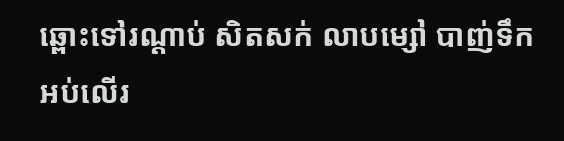ឆ្ពោះទៅរណ្តាប់ សិតសក់ លាបម្សៅ បាញ់ទឹកអប់លើរ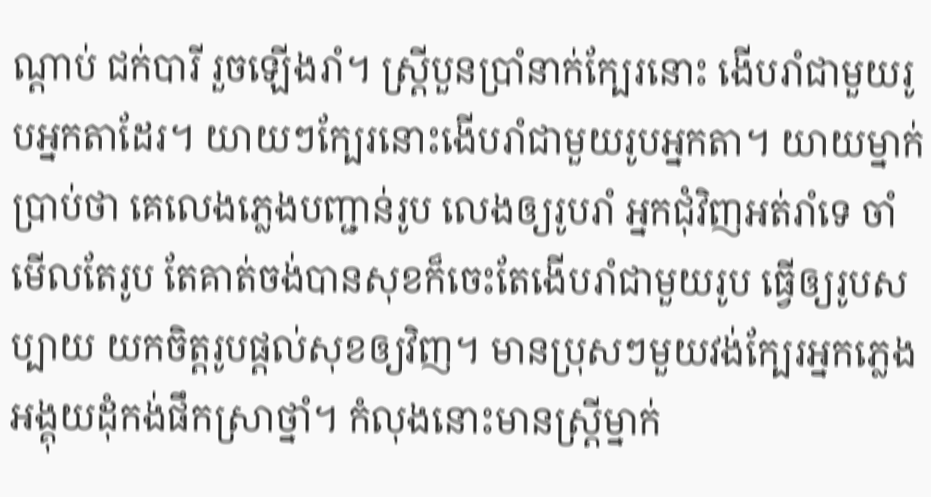ណ្តាប់ ជក់បារី រួចឡើងរាំ។ ស្ត្រីបួនប្រាំនាក់ក្បែរនោះ ងើបរាំជាមួយរូបអ្នកតាដែរ។ យាយៗក្បែរនោះងើបរាំជាមួយរូបអ្នកតា។ យាយម្នាក់ប្រាប់ថា គេលេងភ្លេងបញ្ជាន់រូប លេងឲ្យរូបរាំ អ្នកជុំវិញអត់រាំទេ ចាំមើលតែរូប តែគាត់ចង់បានសុខក៏ចេះតែងើបរាំជាមួយរូប ធ្វើឲ្យរូបសប្បាយ យកចិត្តរូបផ្តល់សុខឲ្យវិញ។ មានប្រុសៗមួយវង់ក្បែរអ្នកភ្លេង អង្គុយដុំកង់ផឹកស្រាថ្នាំ។ កំលុងនោះមានស្ត្រីម្នាក់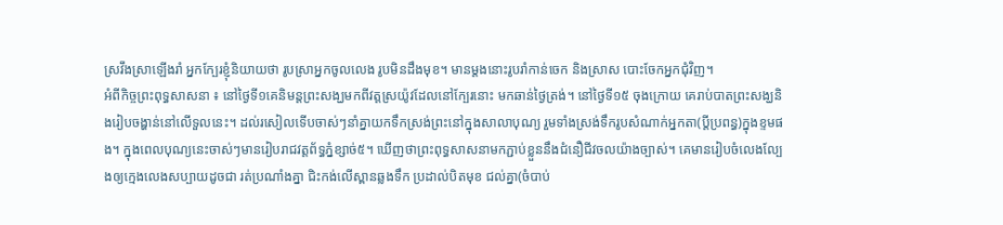ស្រវឹងស្រាឡើងរាំ អ្នកក្បែរខ្ញុំនិយាយថា រូបស្រាអ្នកចូលលេង រូបមិនដឹងមុខ។ មានម្តងនោះរូបរាំកាន់ចេក និងស្រាស បោះចែកអ្នកជុំវិញ។
អំពីកិច្ចព្រះពុទ្ធសាសនា ៖ នៅថ្ងៃទី១គេនិមន្តព្រះសង្ឃមកពីវត្តស្រយ៉ូវដែលនៅក្បែរនោះ មកឆាន់ថ្ងៃត្រង់។ នៅថ្ងៃទី១៥ ចុងក្រោយ គេរាប់បាតព្រះសង្ឃនិងរៀបចង្ហាន់នៅលើទួលនេះ។ ដល់រសៀលទើបចាស់ៗនាំគ្នាយកទឹកស្រង់ព្រះនៅក្នុងសាលាបុណ្យ រួមទាំងស្រង់ទឹករូបសំណាក់អ្នកតា(ប្តីប្រពន្ធ)ក្នុងខ្ទមផង។ ក្នុងពេលបុណ្យនេះចាស់ៗមានរៀបរាជវត្តព័ទ្ធភ្នំខ្សាច់៥។ ឃើញថាព្រះពុទ្ធសាសនាមកភ្ជាប់ខ្លួននឹងជំនឿជីវចលយ៉ាងច្បាស់។ គេមានរៀបចំលេងល្បែងឲ្យក្មេងលេងសប្បាយដូចជា រត់ប្រណាំងគ្នា ជិះកង់លើស្ពានឆ្លងទឹក ប្រដាល់បិតមុខ ជល់គ្នា(ចំបាប់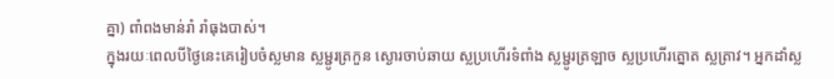គ្នា) ពាំពងមាន់រាំ រាំធុងបាស់។
ក្នុងរយៈពេលបីថ្ងៃនេះគេរៀបចំស្លមាន ស្លម្ជូរត្រកួន ស្ងោរចាប់ឆាយ ស្លប្រហើរទំពាំង ស្លម្ជូរត្រឡាច ស្លប្រហើរត្នោត ស្លត្រាវ។ អ្នកដាំស្ល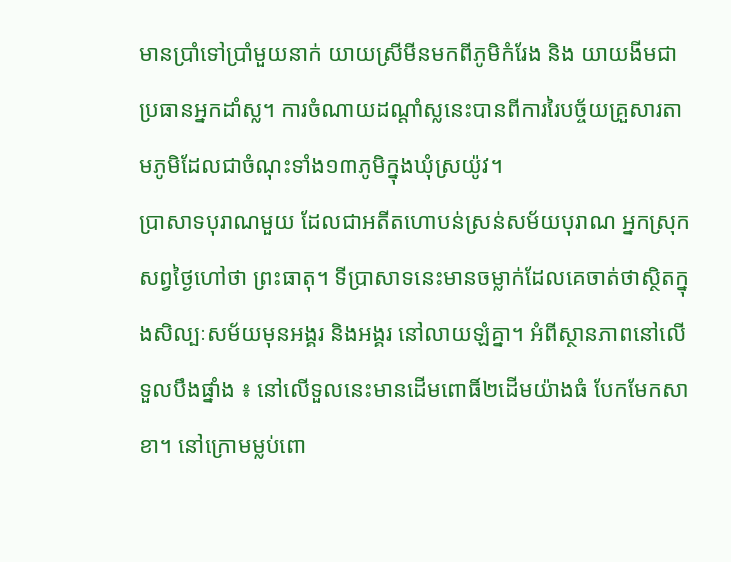មានប្រាំទៅប្រាំមួយនាក់ យាយស្រីមីនមកពីភូមិកំរែង និង យាយងីមជាប្រធានអ្នកដាំស្ល។ ការចំណាយដណ្តាំស្លនេះបានពីការរៃបច្ច័យគ្រួសារតាមភូមិដែលជាចំណុះទាំង១៣ភូមិក្នុងឃុំស្រយ៉ូវ។
ប្រាសាទបុរាណមួយ ដែលជាអតីតហោបន់ស្រន់សម័យបុរាណ អ្នកស្រុកសព្វថ្ងៃហៅថា ព្រះធាតុ។ ទីប្រាសាទនេះមានចម្លាក់ដែលគេចាត់ថាស្ថិតក្នុងសិល្បៈសម័យមុនអង្គរ និងអង្គរ នៅលាយឡំគ្នា។ អំពីស្ថានភាពនៅលើទួលបឹងផ្នាំង ៖ នៅលើទួលនេះមានដើមពោធិ៍២ដើមយ៉ាងធំ បែកមែកសាខា។ នៅក្រោមម្លប់ពោ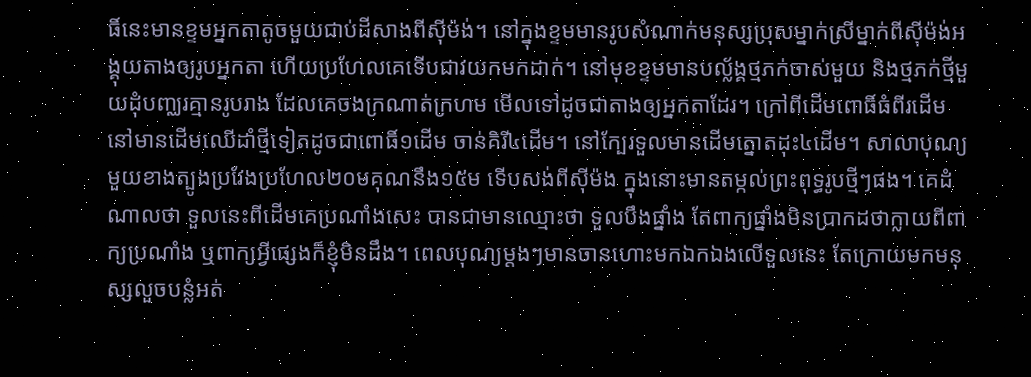ធិ៍នេះមានខ្ទមអ្នកតាតូចមួយជាប់ដីសាងពីសុីម៉ង់។ នៅក្នុងខ្ទមមានរូបសំណាក់មនុស្សប្រុសម្នាក់ស្រីម្នាក់ពីសុីម៉ង់អង្គុយតាងឲ្យរូបអ្នកតា ហើយប្រហែលគេទើបជាវយកមកដាក់។ នៅមុខខ្ទមមានបល្ល័ង្គថ្មភក់ចាស់មួយ និងថ្មភក់ថ្មីមួយដំុបញ្ឈរគ្មានរូបរាង ដែលគេចងក្រណាត់ក្រហម មើលទៅដូចជាតាងឲ្យអ្នកតាដែរ។ ក្រៅពីដើមពោធិ៍ធំពីរដើម នៅមានដើមឈើដាំថ្មីទៀតដូចជាពោធិ៍១ដើម ចាន់គិរី៤ដើម។ នៅក្បែរទួលមានដើមត្នោតដុះ៤ដើម។ សាលាបុណ្យមួយខាងត្បូងប្រវែងប្រហែល២០មគុណនឹង១៥ម ទើបសង់ពីសុីម៉ង ក្នុងនោះមានតម្កល់ព្រះពុទ្ធរូបថ្មីៗផង។ គេដំណាលថា ទួលនេះពីដើមគេប្រណាំងសេះ បានជាមានឈ្មោះថា ទួលបឹងផ្នាំង តែពាក្យផ្នាំងមិនប្រាកដថាក្លាយពីពាក្យប្រណាំង ឬពាក្យអ្វីផ្សេងក៏ខ្ញុំមិនដឹង។ ពេលបុណ្យម្តងៗមានចានហោះមកឯកឯងលើទួលនេះ តែក្រោយមកមនុស្សលួចបន្លំអត់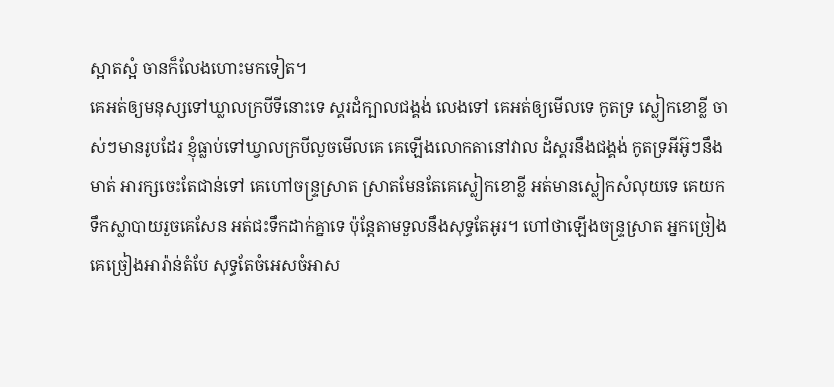ស្អាតស្អំ ចានក៏លែងហោះមកទៀត។
គេអត់ឲ្យមនុស្សទៅឃ្លាលក្របីទីនោះទេ ស្គរដំក្បាលជង្គង់ លេងទៅ គេអត់ឲ្យមើលទេ កូតទ្រ ស្លៀកខោខ្លី ចាស់ៗមានរូបដែរ ខ្ញុំធ្លាប់ទៅឃ្វាលក្របីលួចមើលគេ គេឡើងលោកតានៅវាល ដំស្គរនឹងជង្គង់ កូតទ្រអីអ៊ូៗនឹងមាត់ អារក្សចេះតែជាន់ទៅ គេហៅចន្ទ្រស្រាត ស្រាតមែនតែគេស្លៀកខោខ្លី អត់មានស្លៀកសំលុយទេ គេយកទឹកស្លាបាយរួចគេសែន អត់ជះទឹកដាក់គ្នាទេ ប៉ុន្តែតាមទួលនឹងសុទ្ធតែអូរ។ ហៅថាឡើងចន្ទ្រស្រាត អ្នកច្រៀងគេច្រៀងអារ៉ាន់តំបែ សុទ្ធតែចំអេសចំអាស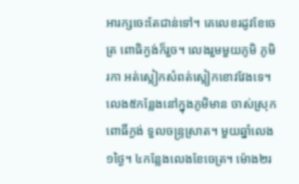អារក្សចេះតែជាន់ទៅ។ គេលេខរដូវខែចេត្រ ពោធិក្ងង់ក៏រួច។ លេងរួមមួយភូមិ ភូមិរកា អត់ស្លៀកសំពត់ស្លៀកខោវវែងទេ។ លេង៥កន្លែងនៅក្នុងភូមិមាន ចាស់ស្រុក ពោធិ៍ក្ងង់ ទួលចន្ទ្រស្រាត។ មួយឆ្នាំលេង១ថ្ងៃ។ ៤កន្លែងលេងខែចេត្រ។ ម៉ោង២រ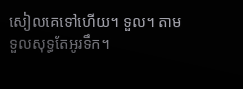សៀលគេទៅហើយ។ ទួល។ តាមទួលសុទ្ធតែអូរទឹក។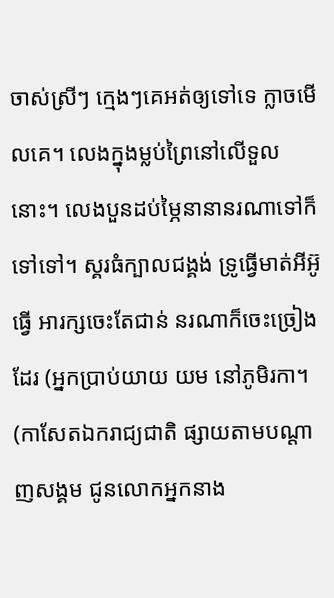ចាស់ស្រីៗ ក្មេងៗគេអត់ឲ្យទៅទេ ក្លាចមើលគេ។ លេងក្នុងម្លប់ព្រៃនៅលើទួលនោះ។ លេងបួនដប់ម្ភៃនានានរណាទៅក៏ទៅទៅ។ ស្គរធំក្បាលជង្គង់ ទ្រូធ្វើមាត់អីអ៊ូធ្វើ អារក្សចេះតែជាន់ នរណាក៏ចេះច្រៀងដែរ (អ្នកប្រាប់យាយ យម នៅភូមិរកា។ (កាសែតឯករាជ្យជាតិ ផ្សាយតាមបណ្តាញសង្គម ជូនលោកអ្នកនាង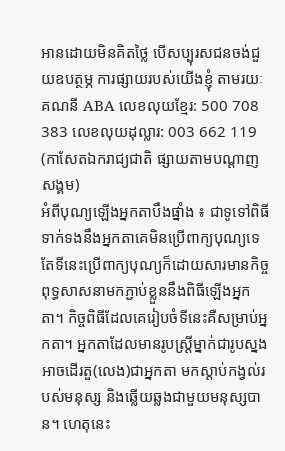អានដោយមិនគិតថ្លៃ បើសប្បុរសជនចង់ជួយឧបត្ថម្ភ ការផ្សាយរបស់យើងខ្ញុំ តាមរយៈគណនី ABA លេខលុយខ្មែរ: 500 708 383 លេខលុយដុល្លារ: 003 662 119
(កាសែតឯករាជ្យជាតិ ផ្សាយតាមបណ្តាញសង្គម)
អំពីបុណ្យឡើងអ្នកតាបឹងផ្នាំង ៖ ជាទូទៅពិធីទាក់ទងនឹងអ្នកតាគេមិនប្រើពាក្យបុណ្យទេ តែទីនេះប្រើពាក្យបុណ្យក៏ដោយសារមានកិច្ចពុទ្ធសាសនាមកភ្ជាប់ខ្លួននឹងពិធីឡើងអ្នកតា។ កិច្ចពិធីដែលគេរៀបចំទីនេះគឺសម្រាប់អ្នកតា។ អ្នកតាដែលមានរូបស្ត្រីម្នាក់ជារូបស្នង អាចដើរតួ(លេង)ជាអ្នកតា មកស្តាប់កង្វល់របស់មនុស្ស និងឆ្លើយឆ្លងជាមួយមនុស្សបាន។ ហេតុនេះ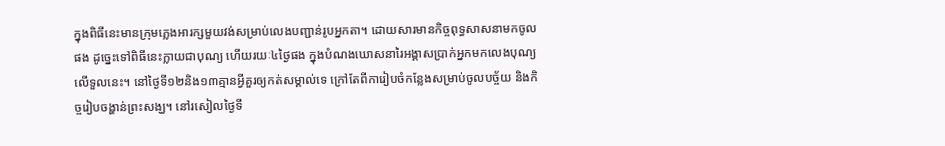ក្នុងពិធីនេះមានក្រុមភ្លេងអារក្សមួយវង់សម្រាប់លេងបញ្ជាន់រូបអ្នកតា។ ដោយសារមានកិច្ចពុទ្ធសាសនាមកចូលផង ដូច្នេះទៅពិធីនេះក្លាយជាបុណ្យ ហើយរយៈ៤ថ្ងៃផង ក្នុងបំណងឃោសនារៃអង្គាសប្រាក់អ្នកមកលេងបុណ្យលើទួលនេះ។ នៅថ្ងៃទី១២និង១៣គ្មានអ្វីគួរឲ្យកត់សម្គាល់ទេ ក្រៅតែពីការៀបចំកន្លែងសម្រាប់ចូលបច្ច័យ និងកិច្ចរៀបចង្ហាន់ព្រះសង្ឃ។ នៅរសៀលថ្ងៃទី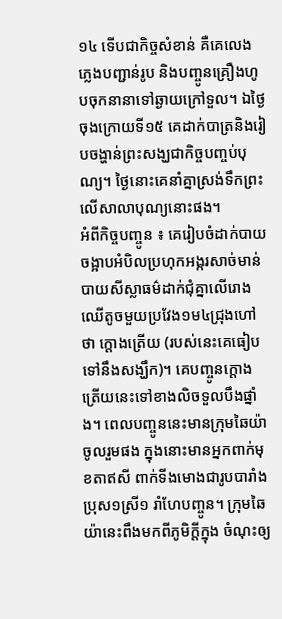១៤ ទើបជាកិច្ចសំខាន់ គឺគេលេងភ្លេងបញ្ជាន់រូប និងបញ្ចូនគ្រឿងហូបចុកនានាទៅឆ្ងាយក្រៅទួល។ ឯថ្ងៃចុងក្រោយទី១៥ គេដាក់បាត្រនិងរៀបចង្ហាន់ព្រះសង្ឃជាកិច្ចបញ្ចប់បុណ្យ។ ថ្ងៃនោះគេនាំគ្នាស្រង់ទឹកព្រះលើសាលាបុណ្យនោះផង។
អំពីកិច្ចបញ្ចូន ៖ គេរៀបចំដាក់បាយចង្អាបអំបិលប្រហុកអង្ករសាច់មាន់បាយសីស្លាធម៌ដាក់ជុំគ្នាលើរោងឈើតូចមួយប្រវែង១ម៤ជ្រុងហៅថា ក្តោងត្រើយ (របស់នេះគេធៀបទៅនឹងសង្ឃឹក)។ គេបញ្ចូនក្តោងត្រើយនេះទៅខាងលិចទួលបឹងផ្នាំង។ ពេលបញ្ចូននេះមានក្រុមឆៃយ៉ាចូលរួមផង ក្នុងនោះមានអ្នកពាក់មុខតាឥសី ពាក់ទីងមោងជារូបបារាំងប្រុស១ស្រី១ រាំហែបញ្ចូន។ ក្រុមឆៃយ៉ានេះពឹងមកពីភូមិក្តីក្នុង ចំណុះឲ្យ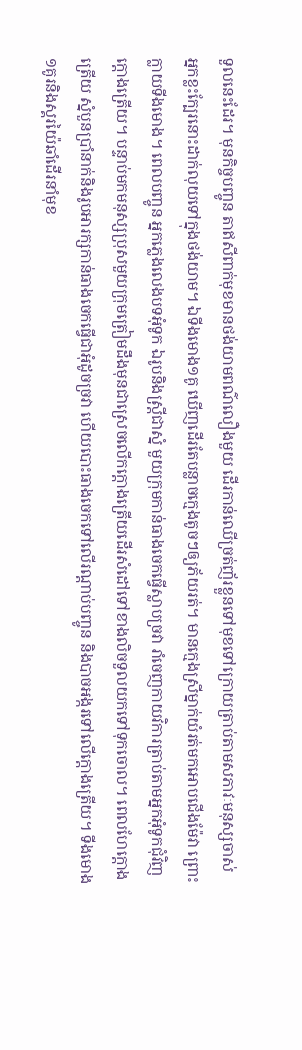ទួលនេះដែរ។ មុនកិច្ចបញ្ចូន តាឥសីពាក់មុខមានថង់យាមពណ៌លឿងមួយ ដើរកាន់ឈើច្រត់ញ័រខ្លួនទៅមុខទៅក្រោយត្រាប់តាមសភាវៈមនុស្សចាស់ អ្នកខ្លះក្បែរនោះដាក់លុយទៅក្នុងថង់យាម។ ឯទីងមោង១គូ ឃើញដើរតែបន្លាចក្មេងតូចៗឲ្យភ័យរត់។ មានក្មេងស្រីម្នាក់យំរត់មកអោបជើងម៉ែវា ព្រោះក្លាយទីងមោង។ ពេលបញ្ចូន អ្នកភ្លេងលេងបទអុំទូក ឯរូបនិងស្ត្រីជាស្នំ មួយក្រុមកាន់ធាងចេកធ្វើស្លាបច្រវា រាំចេញកាយវិការត្រាប់តាមអ្នកអុំទូកជុំវិញក្តោងត្រើយ។ បន្ទាប់មកមនុស្សប្រុសមួយក្រុមត្រៀមដឹងមុនជាស្រេចលើកក្តោងត្រើយដើរសំដៅទៅខាងលិចទួលយកទៅទុកចោល។ ពេលហែក្តោងត្រើយ ស្នំបួនប្រាំនាក់និងរូបអារក្សកាន់ធាងចេកធ្វើជាអុំដូចច្រវា ហើយបោះធាងចេកទៅលើរណ្តាប់បញ្ចូន និងបាចអង្ករទៅលើក្តោងត្រើយ។ ទីងមោង១គូរនិងស្គរយ៉ៃឆាំដើរនាំមុខ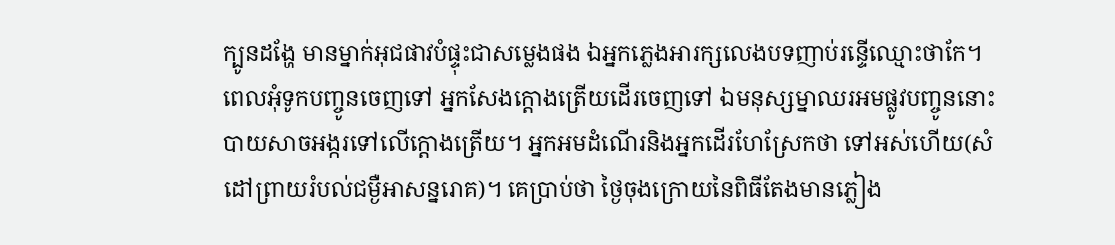ក្បូនដង្ហែ មានម្នាក់អុជផាវបំផ្ទុះជាសម្លេងផង ឯអ្នកភ្លេងអារក្សលេងបទញាប់រន្ទើឈ្មោះថាកែ។ ពេលអុំទូកបញ្ចូនចេញទៅ អ្នកសែងក្តោងត្រើយដើរចេញទៅ ឯមនុស្សម្នាឈរអមផ្លូវបញ្ចូននោះ បាយសាចអង្ករទៅលើក្តោងត្រើយ។ អ្នកអមដំណើរនិងអ្នកដើរហែស្រែកថា ទៅអស់ហើយ(សំដៅព្រាយរំបល់ជម្ងឺអាសន្នរោគ)។ គេប្រាប់ថា ថ្ងៃចុងក្រោយនៃពិធីតែងមានភ្លៀង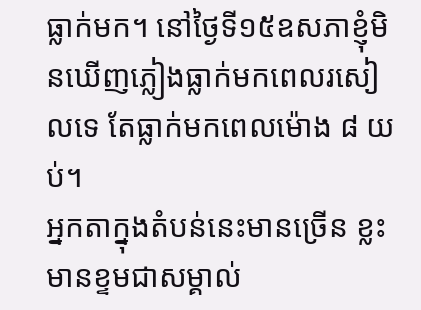ធ្លាក់មក។ នៅថ្ងៃទី១៥ឧសភាខ្ញុំមិនឃើញភ្លៀងធ្លាក់មកពេលរសៀលទេ តែធ្លាក់មកពេលម៉ោង ៨ យប់។
អ្នកតាក្នុងតំបន់នេះមានច្រើន ខ្លះមានខ្ទមជាសម្គាល់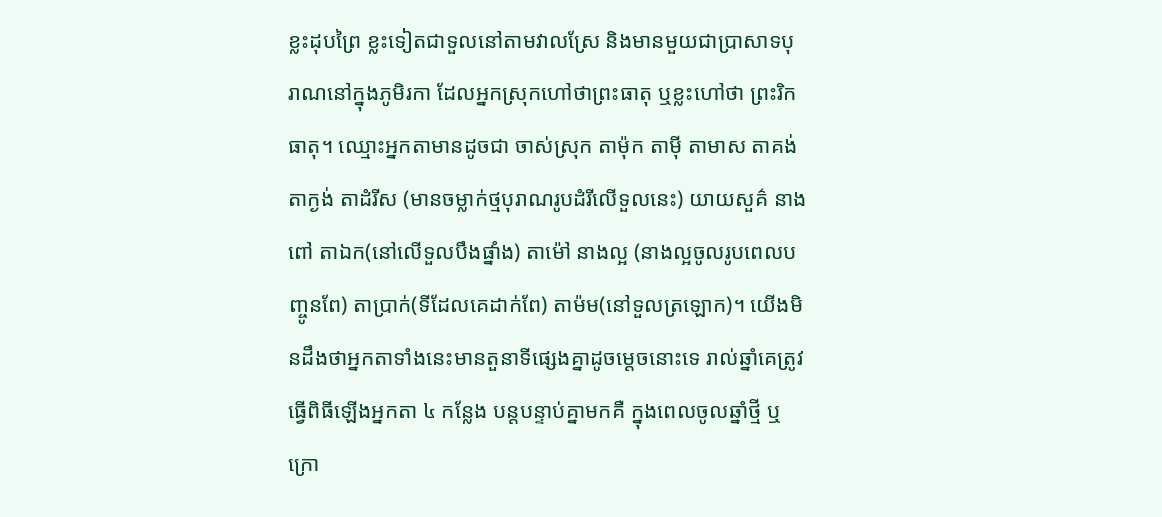ខ្លះដុបព្រៃ ខ្លះទៀតជាទួលនៅតាមវាលស្រែ និងមានមួយជាប្រាសាទបុរាណនៅក្នុងភូមិរកា ដែលអ្នកស្រុកហៅថាព្រះធាតុ ឬខ្លះហៅថា ព្រះរិកធាតុ។ ឈ្មោះអ្នកតាមានដូចជា ចាស់ស្រុក តាម៉ុក តាមុី តាមាស តាគង់ តាក្ងង់ តាដំរីស (មានចម្លាក់ថ្មបុរាណរូបដំរីលើទួលនេះ) យាយសួគ៌ នាងពៅ តាឯក(នៅលើទួលបឹងផ្នាំង) តាម៉ៅ នាងល្អ (នាងល្អចូលរូបពេលបញ្ចូនពែ) តាប្រាក់(ទីដែលគេដាក់ពែ) តាម៉ម(នៅទួលត្រឡោក)។ យើងមិនដឹងថាអ្នកតាទាំងនេះមានតួនាទីផ្សេងគ្នាដូចម្តេចនោះទេ រាល់ឆ្នាំគេត្រូវធ្វើពិធីឡើងអ្នកតា ៤ កន្លែង បន្តបន្ទាប់គ្នាមកគឺ ក្នុងពេលចូលឆ្នាំថ្មី ឬ ក្រោ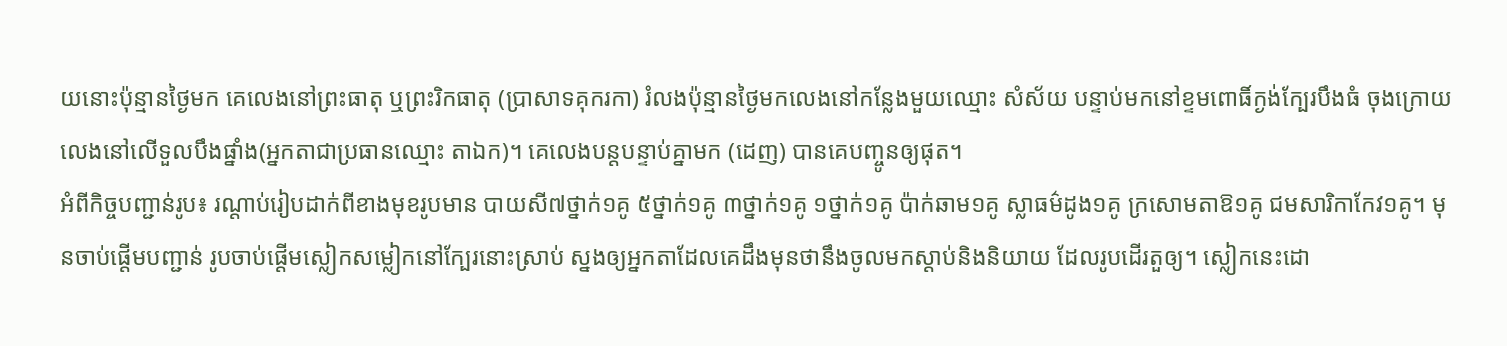យនោះប៉ុន្មានថ្ងៃមក គេលេងនៅព្រះធាតុ ឬព្រះរិកធាតុ (ប្រាសាទគុករកា) រំលងប៉ុន្មានថ្ងៃមកលេងនៅកន្លែងមួយឈ្មោះ សំស័យ បន្ទាប់មកនៅខ្ទមពោធិ៍ក្ងង់ក្បែរបឹងធំ ចុងក្រោយលេងនៅលើទួលបឹងផ្នាំង(អ្នកតាជាប្រធានឈ្មោះ តាឯក)។ គេលេងបន្តបន្ទាប់គ្នាមក (ដេញ) បានគេបញ្ចូនឲ្យផុត។
អំពីកិច្ចបញ្ជាន់រូប៖ រណ្តាប់រៀបដាក់ពីខាងមុខរូបមាន បាយសី៧ថ្នាក់១គូ ៥ថ្នាក់១គូ ៣ថ្នាក់១គូ ១ថ្នាក់១គូ ប៉ាក់ឆាម១គូ ស្លាធម៌ដូង១គូ ក្រសោមតាឱ១គូ ជមសារិកាកែវ១គូ។ មុនចាប់ផ្តើមបញ្ជាន់ រូបចាប់ផ្តើមស្លៀកសម្លៀកនៅក្បែរនោះស្រាប់ ស្នងឲ្យអ្នកតាដែលគេដឹងមុនថានឹងចូលមកស្តាប់និងនិយាយ ដែលរូបដើរតួឲ្យ។ ស្លៀកនេះដោ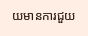យមានការជួយ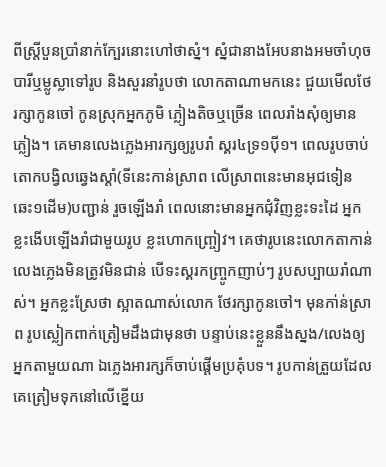ពីស្ត្រីបួនប្រាំនាក់ក្បែរនោះហៅថាស្នំ។ ស្នំជានាងអែបនាងអមចាំហុចបារីឬម្លូស្លាទៅរូប និងសួរនាំរូបថា លោកតាណាមកនេះ ជួយមើលថែរក្សាកូនចៅ កូនស្រុកអ្នកភូមិ ភ្លៀងតិចឬច្រើន ពេលរាំងសុំឲ្យមានភ្លៀង។ គេមានលេងភ្លេងអារក្សឲ្យរូបរាំ ស្គរ៤ទ្រ១បុី១។ ពេលរូបចាប់តោកបង្វិលឆ្វេងស្តាំ(ទីនេះកាន់ស្រាព លើស្រាពនេះមានអុជទៀនឆេះ១ដើម)បញ្ជាន់ រួចឡើងរាំ ពេលនោះមានអ្នកជុំវិញខ្លះទះដៃ អ្នកខ្លះងើបឡើងរាំជាមួយរូប ខ្លះហោកញ្ច្រៀវ។ គេថារូបនេះលោកតាកាន់ លេងភ្លេងមិនត្រូវមិនជាន់ បើទះស្គរកញ្ច្រូកញាប់ៗ រូបសប្បាយរាំណាស់។ អ្នកខ្លះស្រែថា ស្អាតណាស់លោក ថែរក្សាកូនចៅ។ មុនកា់ន់ស្រាព រូបស្លៀកពាក់ត្រៀមដឹងជាមុនថា បន្ទាប់នេះខ្លួននឹងស្នង/លេងឲ្យអ្នកតាមួយណា ឯភ្លេងអារក្សក៏ចាប់ផ្តើមប្រគុំបទ។ រូបកាន់ត្រួយដែលគេត្រៀមទុកនៅលើខ្នើយ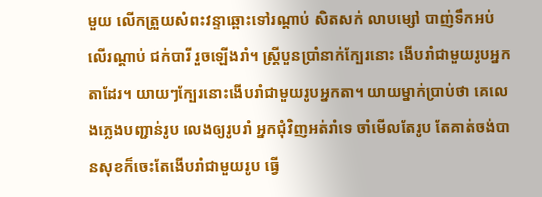មួយ លើកត្រួយសំពះវន្ទាឆ្ពោះទៅរណ្តាប់ សិតសក់ លាបម្សៅ បាញ់ទឹកអប់លើរណ្តាប់ ជក់បារី រួចឡើងរាំ។ ស្ត្រីបួនប្រាំនាក់ក្បែរនោះ ងើបរាំជាមួយរូបអ្នកតាដែរ។ យាយៗក្បែរនោះងើបរាំជាមួយរូបអ្នកតា។ យាយម្នាក់ប្រាប់ថា គេលេងភ្លេងបញ្ជាន់រូប លេងឲ្យរូបរាំ អ្នកជុំវិញអត់រាំទេ ចាំមើលតែរូប តែគាត់ចង់បានសុខក៏ចេះតែងើបរាំជាមួយរូប ធ្វើ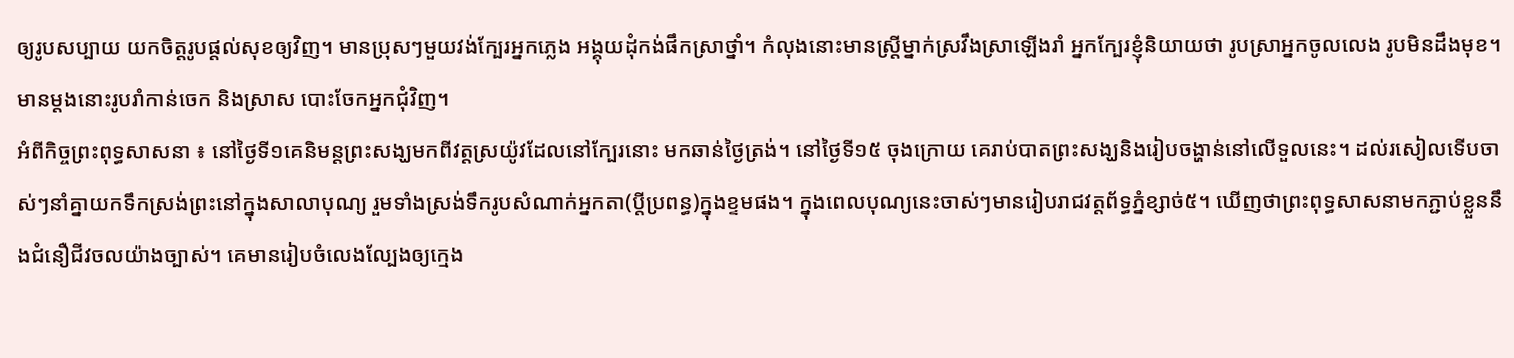ឲ្យរូបសប្បាយ យកចិត្តរូបផ្តល់សុខឲ្យវិញ។ មានប្រុសៗមួយវង់ក្បែរអ្នកភ្លេង អង្គុយដុំកង់ផឹកស្រាថ្នាំ។ កំលុងនោះមានស្ត្រីម្នាក់ស្រវឹងស្រាឡើងរាំ អ្នកក្បែរខ្ញុំនិយាយថា រូបស្រាអ្នកចូលលេង រូបមិនដឹងមុខ។ មានម្តងនោះរូបរាំកាន់ចេក និងស្រាស បោះចែកអ្នកជុំវិញ។
អំពីកិច្ចព្រះពុទ្ធសាសនា ៖ នៅថ្ងៃទី១គេនិមន្តព្រះសង្ឃមកពីវត្តស្រយ៉ូវដែលនៅក្បែរនោះ មកឆាន់ថ្ងៃត្រង់។ នៅថ្ងៃទី១៥ ចុងក្រោយ គេរាប់បាតព្រះសង្ឃនិងរៀបចង្ហាន់នៅលើទួលនេះ។ ដល់រសៀលទើបចាស់ៗនាំគ្នាយកទឹកស្រង់ព្រះនៅក្នុងសាលាបុណ្យ រួមទាំងស្រង់ទឹករូបសំណាក់អ្នកតា(ប្តីប្រពន្ធ)ក្នុងខ្ទមផង។ ក្នុងពេលបុណ្យនេះចាស់ៗមានរៀបរាជវត្តព័ទ្ធភ្នំខ្សាច់៥។ ឃើញថាព្រះពុទ្ធសាសនាមកភ្ជាប់ខ្លួននឹងជំនឿជីវចលយ៉ាងច្បាស់។ គេមានរៀបចំលេងល្បែងឲ្យក្មេង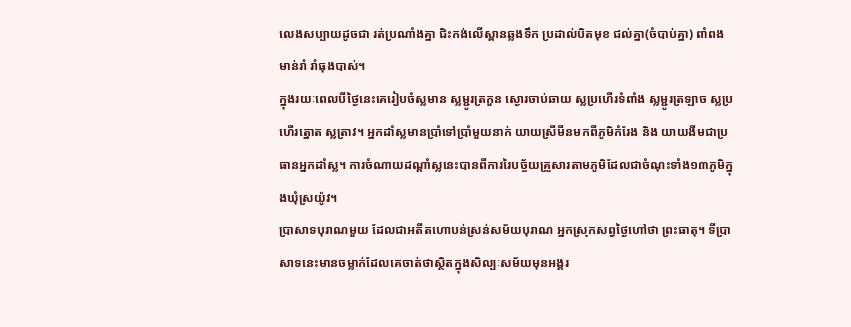លេងសប្បាយដូចជា រត់ប្រណាំងគ្នា ជិះកង់លើស្ពានឆ្លងទឹក ប្រដាល់បិតមុខ ជល់គ្នា(ចំបាប់គ្នា) ពាំពងមាន់រាំ រាំធុងបាស់។
ក្នុងរយៈពេលបីថ្ងៃនេះគេរៀបចំស្លមាន ស្លម្ជូរត្រកួន ស្ងោរចាប់ឆាយ ស្លប្រហើរទំពាំង ស្លម្ជូរត្រឡាច ស្លប្រហើរត្នោត ស្លត្រាវ។ អ្នកដាំស្លមានប្រាំទៅប្រាំមួយនាក់ យាយស្រីមីនមកពីភូមិកំរែង និង យាយងីមជាប្រធានអ្នកដាំស្ល។ ការចំណាយដណ្តាំស្លនេះបានពីការរៃបច្ច័យគ្រួសារតាមភូមិដែលជាចំណុះទាំង១៣ភូមិក្នុងឃុំស្រយ៉ូវ។
ប្រាសាទបុរាណមួយ ដែលជាអតីតហោបន់ស្រន់សម័យបុរាណ អ្នកស្រុកសព្វថ្ងៃហៅថា ព្រះធាតុ។ ទីប្រាសាទនេះមានចម្លាក់ដែលគេចាត់ថាស្ថិតក្នុងសិល្បៈសម័យមុនអង្គរ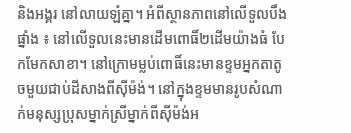និងអង្គរ នៅលាយឡំគ្នា។ អំពីស្ថានភាពនៅលើទួលបឹងផ្នាំង ៖ នៅលើទួលនេះមានដើមពោធិ៍២ដើមយ៉ាងធំ បែកមែកសាខា។ នៅក្រោមម្លប់ពោធិ៍នេះមានខ្ទមអ្នកតាតូចមួយជាប់ដីសាងពីសុីម៉ង់។ នៅក្នុងខ្ទមមានរូបសំណាក់មនុស្សប្រុសម្នាក់ស្រីម្នាក់ពីសុីម៉ង់អ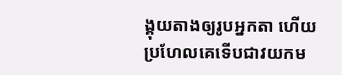ង្គុយតាងឲ្យរូបអ្នកតា ហើយប្រហែលគេទើបជាវយកម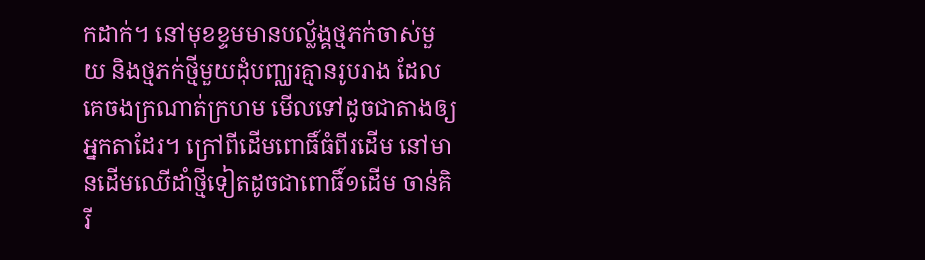កដាក់។ នៅមុខខ្ទមមានបល្ល័ង្គថ្មភក់ចាស់មួយ និងថ្មភក់ថ្មីមួយដំុបញ្ឈរគ្មានរូបរាង ដែលគេចងក្រណាត់ក្រហម មើលទៅដូចជាតាងឲ្យអ្នកតាដែរ។ ក្រៅពីដើមពោធិ៍ធំពីរដើម នៅមានដើមឈើដាំថ្មីទៀតដូចជាពោធិ៍១ដើម ចាន់គិរី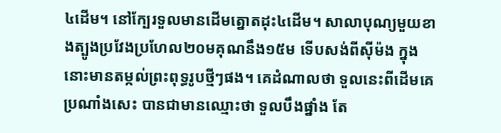៤ដើម។ នៅក្បែរទួលមានដើមត្នោតដុះ៤ដើម។ សាលាបុណ្យមួយខាងត្បូងប្រវែងប្រហែល២០មគុណនឹង១៥ម ទើបសង់ពីសុីម៉ង ក្នុងនោះមានតម្កល់ព្រះពុទ្ធរូបថ្មីៗផង។ គេដំណាលថា ទួលនេះពីដើមគេប្រណាំងសេះ បានជាមានឈ្មោះថា ទួលបឹងផ្នាំង តែ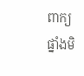ពាក្យផ្នាំងមិ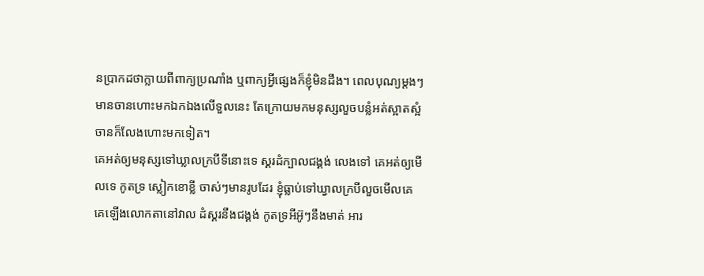នប្រាកដថាក្លាយពីពាក្យប្រណាំង ឬពាក្យអ្វីផ្សេងក៏ខ្ញុំមិនដឹង។ ពេលបុណ្យម្តងៗមានចានហោះមកឯកឯងលើទួលនេះ តែក្រោយមកមនុស្សលួចបន្លំអត់ស្អាតស្អំ ចានក៏លែងហោះមកទៀត។
គេអត់ឲ្យមនុស្សទៅឃ្លាលក្របីទីនោះទេ ស្គរដំក្បាលជង្គង់ លេងទៅ គេអត់ឲ្យមើលទេ កូតទ្រ ស្លៀកខោខ្លី ចាស់ៗមានរូបដែរ ខ្ញុំធ្លាប់ទៅឃ្វាលក្របីលួចមើលគេ គេឡើងលោកតានៅវាល ដំស្គរនឹងជង្គង់ កូតទ្រអីអ៊ូៗនឹងមាត់ អារ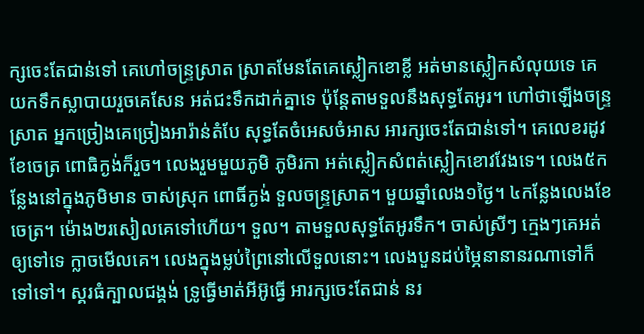ក្សចេះតែជាន់ទៅ គេហៅចន្ទ្រស្រាត ស្រាតមែនតែគេស្លៀកខោខ្លី អត់មានស្លៀកសំលុយទេ គេយកទឹកស្លាបាយរួចគេសែន អត់ជះទឹកដាក់គ្នាទេ ប៉ុន្តែតាមទួលនឹងសុទ្ធតែអូរ។ ហៅថាឡើងចន្ទ្រស្រាត អ្នកច្រៀងគេច្រៀងអារ៉ាន់តំបែ សុទ្ធតែចំអេសចំអាស អារក្សចេះតែជាន់ទៅ។ គេលេខរដូវខែចេត្រ ពោធិក្ងង់ក៏រួច។ លេងរួមមួយភូមិ ភូមិរកា អត់ស្លៀកសំពត់ស្លៀកខោវវែងទេ។ លេង៥កន្លែងនៅក្នុងភូមិមាន ចាស់ស្រុក ពោធិ៍ក្ងង់ ទួលចន្ទ្រស្រាត។ មួយឆ្នាំលេង១ថ្ងៃ។ ៤កន្លែងលេងខែចេត្រ។ ម៉ោង២រសៀលគេទៅហើយ។ ទួល។ តាមទួលសុទ្ធតែអូរទឹក។ ចាស់ស្រីៗ ក្មេងៗគេអត់ឲ្យទៅទេ ក្លាចមើលគេ។ លេងក្នុងម្លប់ព្រៃនៅលើទួលនោះ។ លេងបួនដប់ម្ភៃនានានរណាទៅក៏ទៅទៅ។ ស្គរធំក្បាលជង្គង់ ទ្រូធ្វើមាត់អីអ៊ូធ្វើ អារក្សចេះតែជាន់ នរ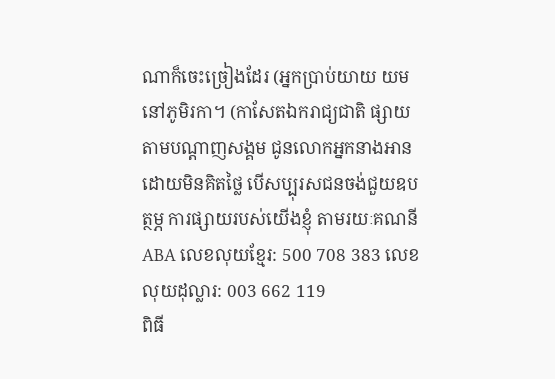ណាក៏ចេះច្រៀងដែរ (អ្នកប្រាប់យាយ យម នៅភូមិរកា។ (កាសែតឯករាជ្យជាតិ ផ្សាយតាមបណ្តាញសង្គម ជូនលោកអ្នកនាងអានដោយមិនគិតថ្លៃ បើសប្បុរសជនចង់ជួយឧបត្ថម្ភ ការផ្សាយរបស់យើងខ្ញុំ តាមរយៈគណនី ABA លេខលុយខ្មែរ: 500 708 383 លេខលុយដុល្លារ: 003 662 119
ពិធី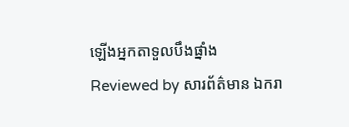ឡើងអ្នកតាទួលបឹងផ្នាំង
Reviewed by សារព័ត៌មាន ឯករា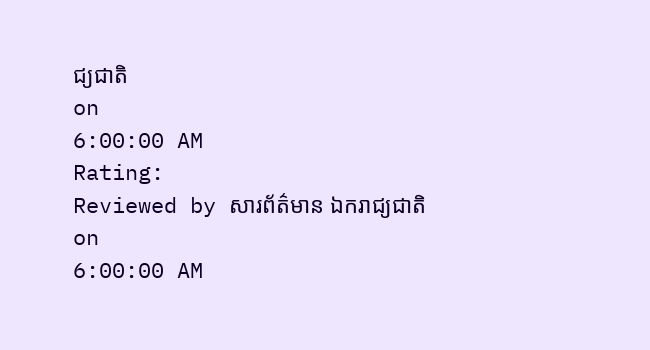ជ្យជាតិ
on
6:00:00 AM
Rating:
Reviewed by សារព័ត៌មាន ឯករាជ្យជាតិ
on
6:00:00 AM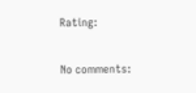Rating:

No comments: